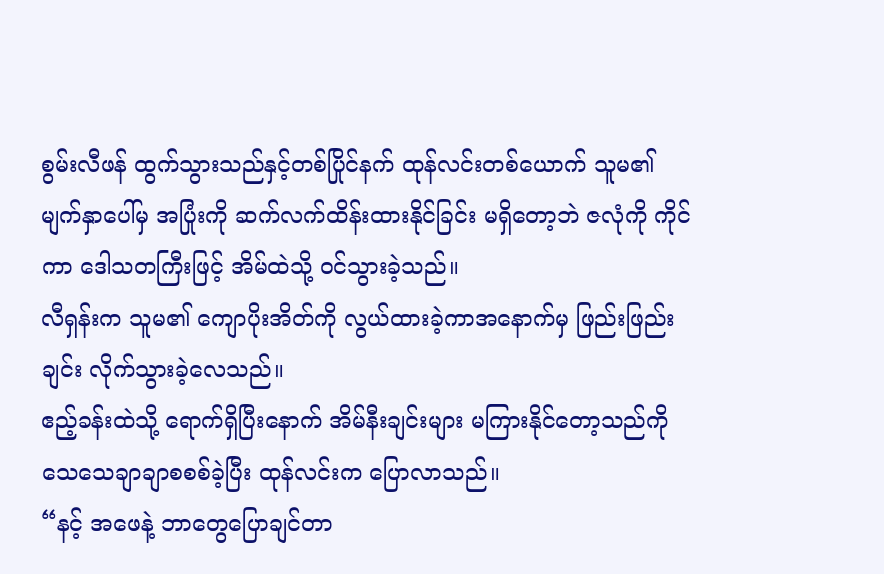စွမ်းလီဖန် ထွက်သွားသည်နှင့်တစ်ပြိုင်နက် ထုန်လင်းတစ်ယောက် သူမ၏ မျက်နှာပေါ်မှ အပြုံးကို ဆက်လက်ထိန်းထားနိုင်ခြင်း မရှိတော့ဘဲ ဇလုံကို ကိုင်ကာ ဒေါသတကြီးဖြင့် အိမ်ထဲသို့ ဝင်သွားခဲ့သည်။
လီရှန်းက သူမ၏ ကျောပိုးအိတ်ကို လွယ်ထားခဲ့ကာအနောက်မှ ဖြည်းဖြည်းချင်း လိုက်သွားခဲ့လေသည်။
ဧည့်ခန်းထဲသို့ ရောက်ရှိပြီးနောက် အိမ်နီးချင်းများ မကြားနိုင်တော့သည်ကို သေသေချာချာစစစ်ခဲ့ပြီး ထုန်လင်းက ပြောလာသည်။
“နင့် အဖေနဲ့ ဘာတွေပြောချင်တာ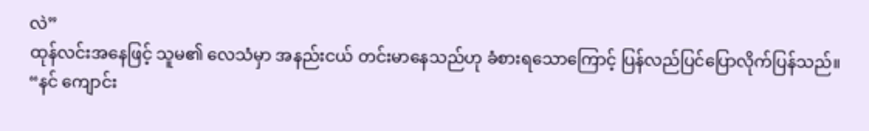လဲ”
ထုန်လင်းအနေဖြင့် သူမ၏ လေသံမှာ အနည်းငယ် တင်းမာနေသည်ဟု ခံစားရသောကြောင့် ပြန်လည်ပြင်ပြောလိုက်ပြန်သည်။
“နင် ကျောင်း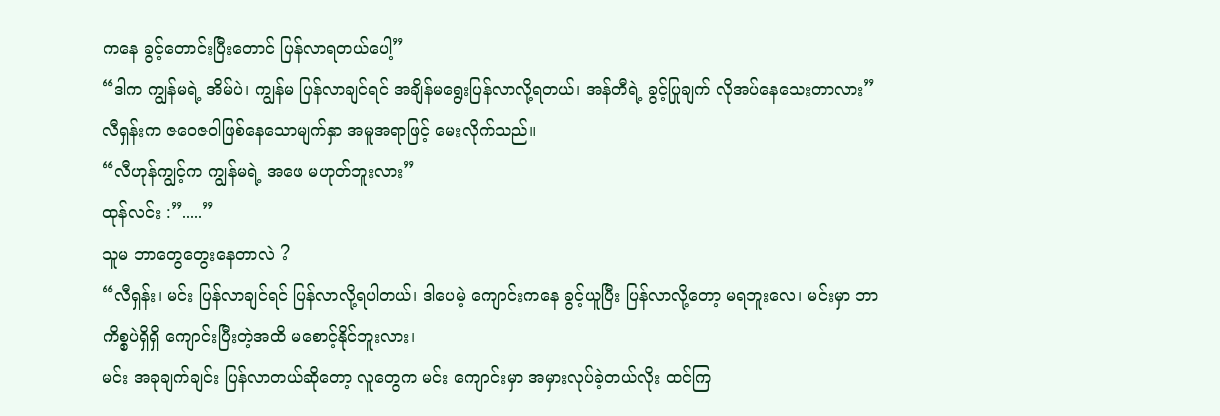ကနေ ခွင့်တောင်းပြီးတောင် ပြန်လာရတယ်ပေါ့”
“ဒါက ကျွန်မရဲ့ အိမ်ပဲ၊ ကျွန်မ ပြန်လာချင်ရင် အချိန်မရွေးပြန်လာလို့ရတယ်၊ အန်တီရဲ့ ခွင့်ပြုချက် လိုအပ်နေသေးတာလား”
လီရှန်းက ဇဝေဇဝါဖြစ်နေသောမျက်နှာ အမူအရာဖြင့် မေးလိုက်သည်။
“လီဟုန်ကျွင့်က ကျွန်မရဲ့ အဖေ မဟုတ်ဘူးလား”
ထုန်လင်း :”.....”
သူမ ဘာတွေတွေးနေတာလဲ ?
“လီရှန်း၊ မင်း ပြန်လာချင်ရင် ပြန်လာလို့ရပါတယ်၊ ဒါပေမဲ့ ကျောင်းကနေ ခွင့်ယူပြီး ပြန်လာလို့တော့ မရဘူးလေ၊ မင်းမှာ ဘာကိစ္စပဲရှိရှိ ကျောင်းပြီးတဲ့အထိ မစောင့်နိုင်ဘူးလား၊
မင်း အခုချက်ချင်း ပြန်လာတယ်ဆိုတော့ လူတွေက မင်း ကျောင်းမှာ အမှားလုပ်ခဲ့တယ်လိုး ထင်ကြ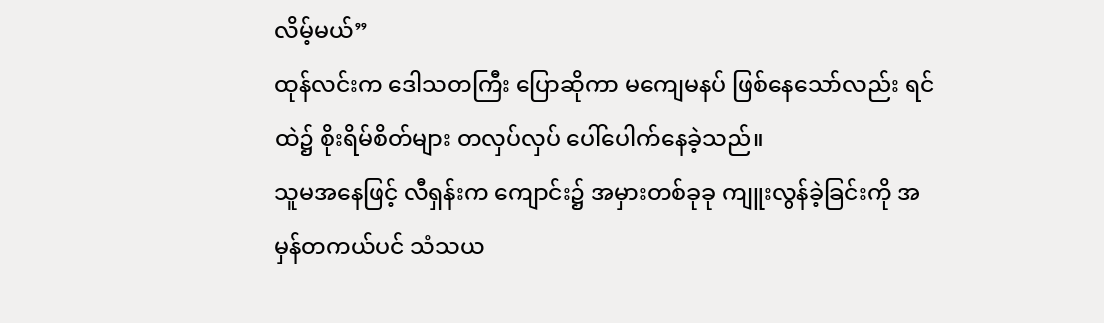လိမ့်မယ်”
ထုန်လင်းက ဒေါသတကြီး ပြောဆိုကာ မကျေမနပ် ဖြစ်နေသော်လည်း ရင်ထဲ၌ စိုးရိမ်စိတ်များ တလှပ်လှပ် ပေါ်ပေါက်နေခဲ့သည်။
သူမအနေဖြင့် လီရှန်းက ကျောင်း၌ အမှားတစ်ခုခု ကျူးလွန်ခဲ့ခြင်းကို အမှန်တကယ်ပင် သံသယ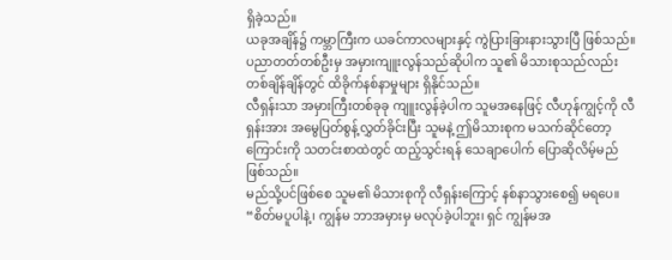ရှိခဲ့သည်။
ယခုအချိန်၌ ကမ္ဘာကြီးက ယခင်ကာလများနှင့် ကွဲပြားခြားနားသွားပြီ ဖြစ်သည်။
ပညာတတ်တစ်ဦးမှ အမှားကျူးလွန်သည်ဆိုပါက သူ၏ မိသားစုသည်လည်း တစ်ချိန်ချိန်တွင် ထိခိုက်နစ်နာမှုများ ရှိနိုင်သည်။
လီရှန်းသာ အမှားကြီးတစ်ခုခု ကျူးလွန်ခဲ့ပါက သူမအနေဖြင့် လီဟုန်ကျွင့်ကို လီရှန်းအား အမွေပြတ်စွန့်လွှတ်ခိုင်းပြီး သူမနဲ့ ဤမိသားစုက မသက်ဆိုင်တော့ကြောင်းကို သတင်းစာထဲတွင် ထည့်သွင်းရန် သေချာပေါက် ပြောဆိုလိမ့်မည် ဖြစ်သည်။
မည်သို့ပင်ဖြစ်စေ သူမ၏ မိသားစုကို လီရှန်းကြောင့် နစ်နာသွားစေ၍ မရပေ။
“စိတ်မပူပါနဲ့၊ ကျွန်မ ဘာအမှားမှ မလုပ်ခဲ့ပါဘူး၊ ရှင် ကျွန်မအ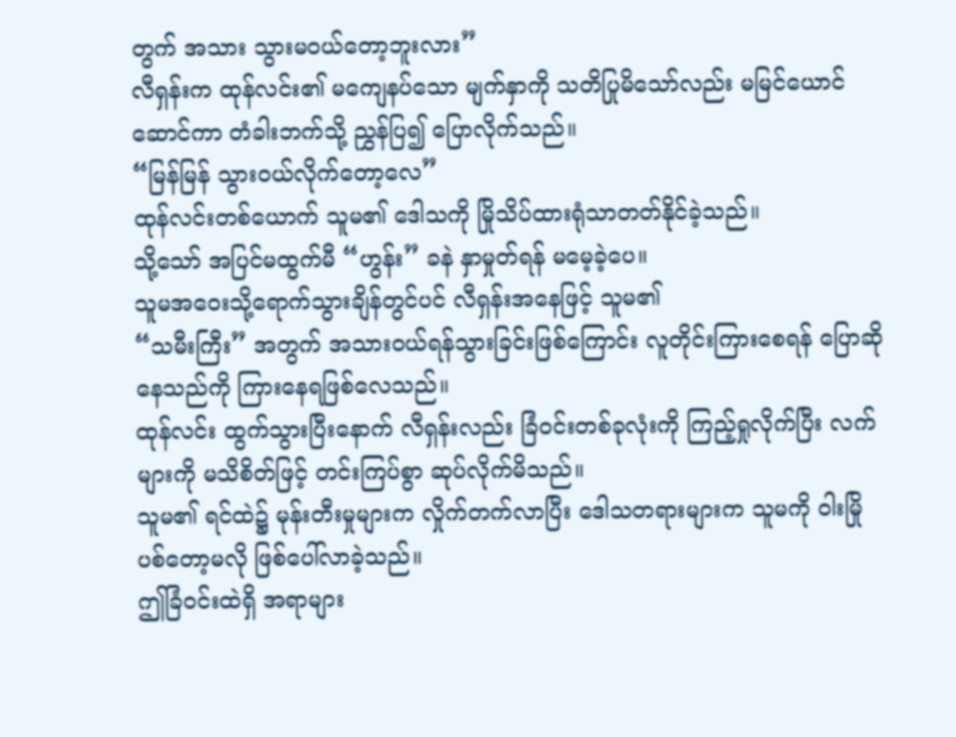တွက် အသား သွားမဝယ်တော့ဘူးလား”
လီရှန်းက ထုန်လင်း၏ မကျေနပ်သော မျက်နှာကို သတိပြုမိသော်လည်း မမြင်ယောင်ဆောင်ကာ တံခါးဘက်သို့ ညွှန်ပြ၍ ပြောလိုက်သည်။
“မြန်မြန် သွားဝယ်လိုက်တော့လေ”
ထုန်လင်းတစ်ယောက် သူမ၏ ဒေါသကို မြိုသိပ်ထားရုံသာတတ်နိုင်ခဲ့သည်။
သို့သော် အပြင်မထွက်မီ “ဟွန်း” ခနဲ နှာမှုတ်ရန် မမေ့ခဲ့ပေ။
သူမအဝေးသို့ရောက်သွားချိန်တွင်ပင် လီရှန်းအနေဖြင့် သူမ၏
“သမီးကြီး” အတွက် အသားဝယ်ရန်သွားခြင်းဖြစ်ကြောင်း လူတိုင်းကြားစေရန် ပြောဆိုနေသည်ကို ကြားနေရဖြစ်လေသည်။
ထုန်လင်း ထွက်သွားပြီးနောက် လီရှန်းလည်း ခြံဝင်းတစ်ခုလုံးကို ကြည့်ရှုလိုက်ပြီး လက်များကို မသိစိတ်ဖြင့် တင်းကြပ်စွာ ဆုပ်လိုက်မိသည်။
သူမ၏ ရင်ထဲ၌ မုန်းတီးမှုများက လှိုက်တက်လာပြီး ဒေါသတရားများက သူမကို ဝါးမြိုပစ်တော့မလို ဖြစ်ပေါ်လာခဲ့သည်။
ဤခြံဝင်းထဲရှိ အရာများ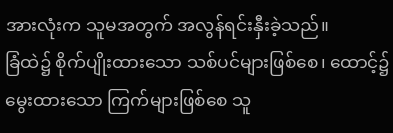အားလုံးက သူမအတွက် အလွန်ရင်းနှီးခဲ့သည်။
ခြံထဲ၌ စိုက်ပျိုးထားသော သစ်ပင်များဖြစ်စေ၊ ထောင့်၌ မွေးထားသော ကြက်များဖြစ်စေ သူ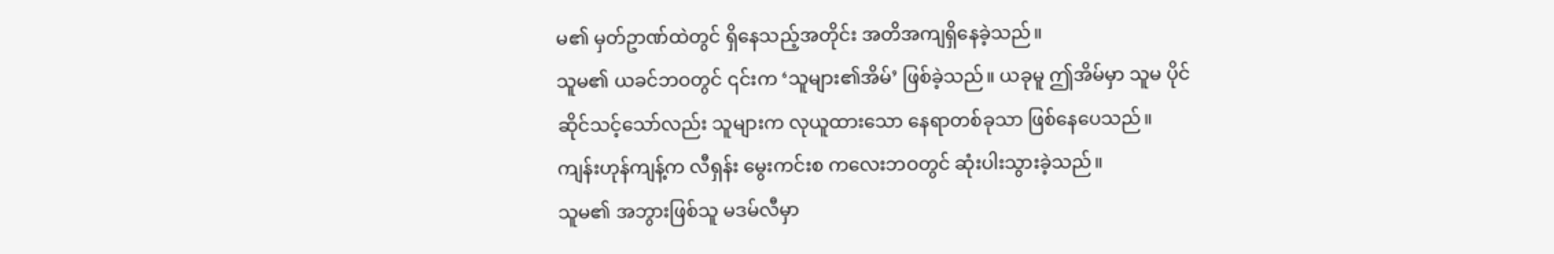မ၏ မှတ်ဥာဏ်ထဲတွင် ရှိနေသည့်အတိုင်း အတိအကျရှိနေခဲ့သည်။
သူမ၏ ယခင်ဘဝတွင် ၎င်းက ‘သူများ၏အိမ်’ ဖြစ်ခဲ့သည်။ ယခုမူ ဤအိမ်မှာ သူမ ပိုင်ဆိုင်သင့်သော်လည်း သူများက လုယူထားသော နေရာတစ်ခုသာ ဖြစ်နေပေသည်။
ကျန်းဟုန်ကျန့်က လီရှန်း မွေးကင်းစ ကလေးဘဝတွင် ဆုံးပါးသွားခဲ့သည်။
သူမ၏ အဘွားဖြစ်သူ မဒမ်လီမှာ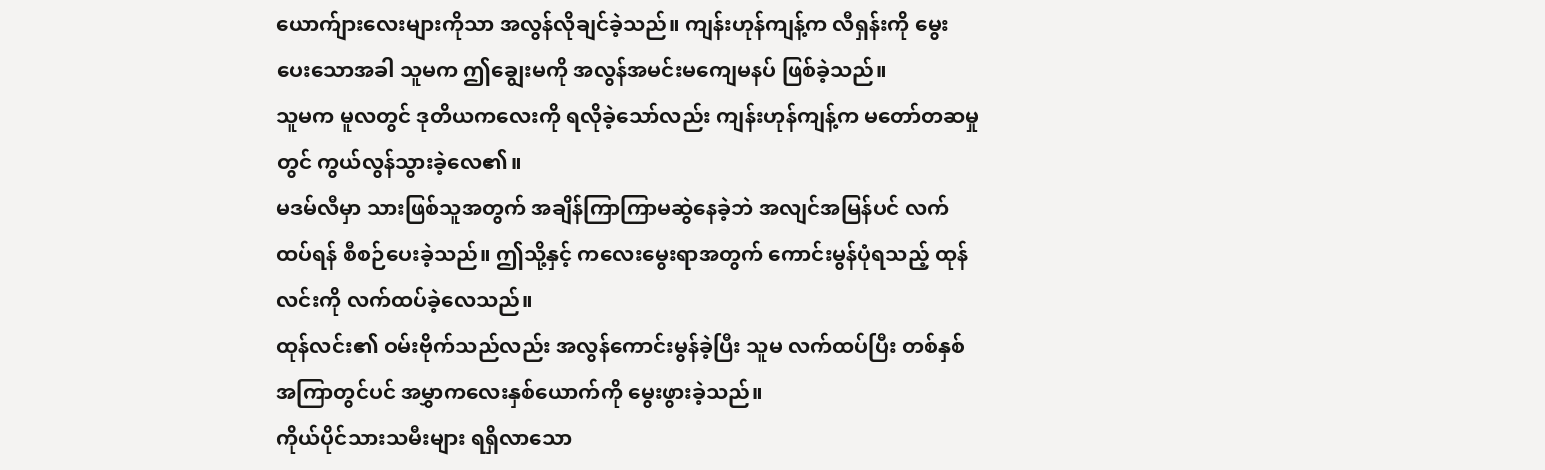ယောက်ျားလေးများကိုသာ အလွန်လိုချင်ခဲ့သည်။ ကျန်းဟုန်ကျန့်က လီရှန်းကို မွေးပေးသောအခါ သူမက ဤချွေးမကို အလွန်အမင်းမကျေမနပ် ဖြစ်ခဲ့သည်။
သူမက မူလတွင် ဒုတိယကလေးကို ရလိုခဲ့သော်လည်း ကျန်းဟုန်ကျန့်က မတော်တဆမှုတွင် ကွယ်လွန်သွားခဲ့လေ၏။
မဒမ်လီမှာ သားဖြစ်သူအတွက် အချိန်ကြာကြာမဆွဲနေခဲ့ဘဲ အလျင်အမြန်ပင် လက်ထပ်ရန် စီစဉ်ပေးခဲ့သည်။ ဤသို့နှင့် ကလေးမွေးရာအတွက် ကောင်းမွန်ပုံရသည့် ထုန်လင်းကို လက်ထပ်ခဲ့လေသည်။
ထုန်လင်း၏ ဝမ်းဗိုက်သည်လည်း အလွန်ကောင်းမွန်ခဲ့ပြီး သူမ လက်ထပ်ပြီး တစ်နှစ်အကြာတွင်ပင် အမွှာကလေးနှစ်ယောက်ကို မွေးဖွားခဲ့သည်။
ကိုယ်ပိုင်သားသမီးများ ရရှိလာသော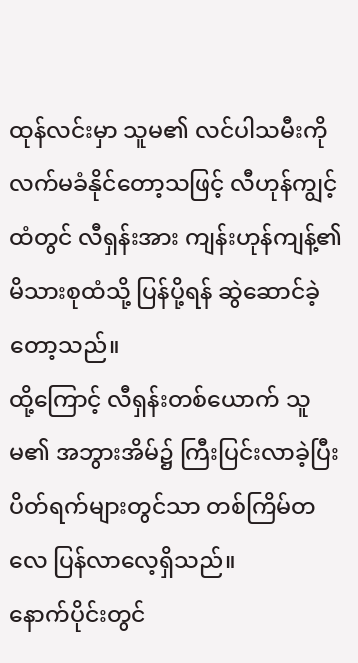ထုန်လင်းမှာ သူမ၏ လင်ပါသမီးကို လက်မခံနိုင်တော့သဖြင့် လီဟုန်ကျွင့်ထံတွင် လီရှန်းအား ကျန်းဟုန်ကျန့်၏ မိသားစုထံသို့ ပြန်ပို့ရန် ဆွဲဆောင်ခဲ့တော့သည်။
ထို့ကြောင့် လီရှန်းတစ်ယောက် သူမ၏ အဘွားအိမ်၌ ကြီးပြင်းလာခဲ့ပြီး ပိတ်ရက်များတွင်သာ တစ်ကြိမ်တလေ ပြန်လာလေ့ရှိသည်။
နောက်ပိုင်းတွင်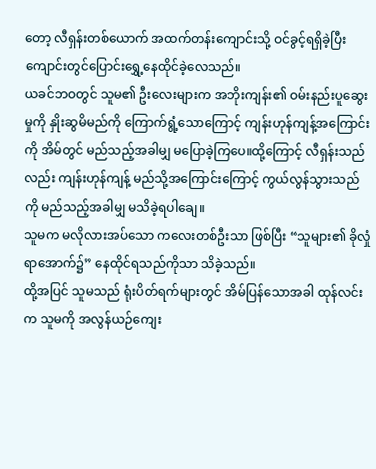တော့ လီရှန်းတစ်ယောက် အထက်တန်းကျောင်းသို့ ဝင်ခွင့်ရရှိခဲ့ပြီး ကျောင်းတွင်ပြောင်းရွှေ့နေထိုင်ခဲ့လေသည်။
ယခင်ဘဝတွင် သူမ၏ ဦးလေးများက အဘိုးကျန်း၏ ဝမ်းနည်းပူဆွေးမှုကို နှိုးဆွမိမည်ကို ကြောက်ရွံ့သောကြောင့် ကျန်းဟုန်ကျန့်အကြောင်းကို အိမ်တွင် မည်သည့်အခါမျှ မပြောခဲ့ကြပေ။ထို့ကြောင့် လီရှန်းသည်လည်း ကျန်းဟုန်ကျန့် မည်သို့အကြောင်းကြောင့် ကွယ်လွန်သွားသည်ကို မည်သည့်အခါမျှ မသိခဲ့ရပါချေ။
သူမက မလိုလားအပ်သော ကလေးတစ်ဦးသာ ဖြစ်ပြီး “သူများ၏ ခိုလှုံရာအောက်၌” နေထိုင်ရသည်ကိုသာ သိခဲ့သည်။
ထို့အပြင် သူမသည် ရုံးပိတ်ရက်များတွင် အိမ်ပြန်သောအခါ ထုန်လင်းက သူမကို အလွန်ယဉ်ကျေး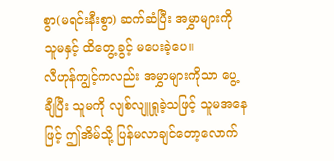စွာ(မရင်းနီးစွာ) ဆက်ဆံပြီး အမွှာများကို သူမနှင့် ထိတွေ့ခွင့် မပေးခဲ့ပေ။
လီဟုန်ကျွင့်ကလည်း အမွှာများကိုသာ ပွေ့ချီပြီး သူမကို လျစ်လျူရှုခဲ့သဖြင့် သူမအနေဖြင့် ဤအိမ်သို့ ပြန်မလာချင်တော့လောက်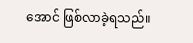အောင် ဖြစ်လာခဲ့ရသည်။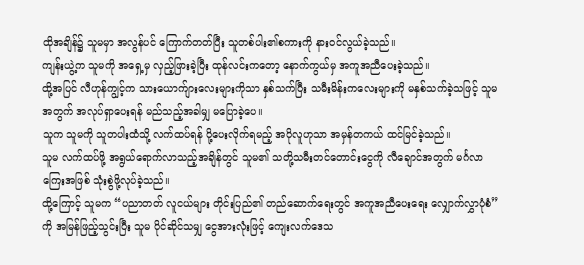ထိုအချိန်၌ သူမမှာ အလွန်ပင် ကြောက်တတ်ပြီး သူတစ်ပါး၏စကားကို နားဝင်လွယ်ခဲ့သည်။
ကျန်းယွဲ့က သူမကို အရှေ့မှ လှည့်ဖြားခဲ့ပြီး ထုန်လင်းကတော့ နောက်ကွယ်မှ အကူအညီပေးခဲ့သည်။
ထို့အပြင် လီဟုန်ကျွင့်က သားယောက်ျားလေးများကိုသာ နှစ်သက်ပြီး သမီးမိန်းကလေးများကို မနှစ်သက်ခဲ့သဖြင့် သူမ အတွက် အလုပ်ရှာပေးရန် မည်သည့်အခါမျှ မပြောခဲ့ပေ။
သူက သူမကို သူတပါးထံသို့ လက်ထပ်ရန် ပို့ပေးလိုက်ရမည့် အပိုလူဟုသာ အမှန်တကယ် ထင်မြင်ခဲ့သည်။
သူမ လက်ထပ်ဖို့ အရွယ်ရောက်လာသည့်အချိန်တွင် သူမ၏ သတို့သမီးတင်တောင်းငွေကို လီချောင်အတွက် မင်္ဂလာကြေးအဖြစ် သုံးစွဲဖို့လုပ်ခဲ့သည်။
ထို့ကြောင့် သူမက “ပညာတတ် လူငယ်များ တိုင်းပြည်၏ တည်ဆောက်ရေးတွင် အကူအညီပေးရေး လျှောက်လွှာပုံစံ” ကို အမြန်ဖြည့်သွင်းပြီး သူမ ပိုင်ဆိုင်သမျှ ငွေအားလုံးဖြင့် ကျေးလက်ဒေသ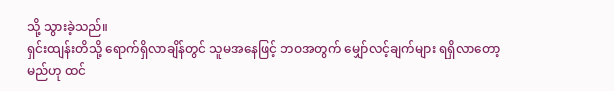သို့ သွားခဲ့သည်။
ရှင်းထျန်းတိသို့ ရောက်ရှိလာချိန်တွင် သူမအနေဖြင့် ဘဝအတွက် မျှော်လင့်ချက်များ ရရှိလာတော့မည်ဟု ထင်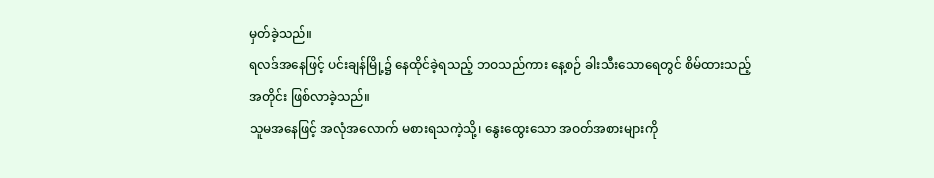မှတ်ခဲ့သည်။
ရလဒ်အနေဖြင့် ပင်းချန်မြို့၌ နေထိုင်ခဲ့ရသည့် ဘဝသည်ကား နေ့စဉ် ခါးသီးသောရေတွင် စိမ်ထားသည့်အတိုင်း ဖြစ်လာခဲ့သည်။
သူမအနေဖြင့် အလုံအလောက် မစားရသကဲ့သို့၊ နွေးထွေးသော အဝတ်အစားများကို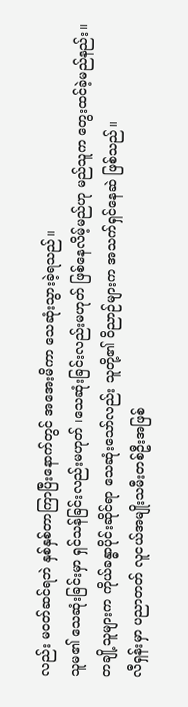လည်း မဝတ်ဆင်ရဘဲ နှစ်နှစ်တာကြာပြီးနောက်တွင် အအေးမိကာ သေဆုံးသွားခဲ့ရသည်။
သူမ၏ သေဆုံးခြင်းမှာ ရှင်သန်ခြင်းလည်းမဟုတ် ၊သေဆုံးခြင်းလည်းမဟုတ် ဖြစ်နေလိမ့်မည်ဟု မည်သူက တွေးထင်ခဲ့မည်နည်း။
တချို့သူများက ကိုယ်ခန္ဓာပိုင်းဆိုင်ရာ သေဆုံးသော်လည်း သူတို့၏ ဝိညာဉ်များက အသက်ရှင်နေဆဲ ဖြစ်သည်။
လီရှန်းမှာ ပညာတတ် လူငယ်အမျိုးသမီးတစ်ဦးအဖြစ်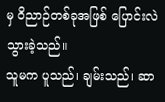မှ ဝိညာဉ်တစ်ခုအဖြစ် ပြောင်းလဲသွားခဲ့သည်။
သူမက ပူသည်၊ ချမ်းသည်၊ ဆာ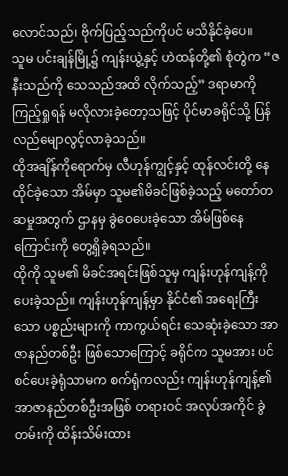လောင်သည်၊ ဗိုက်ပြည့်သည်ကိုပင် မသိနိုင်ခဲ့ပေ။
သူမ ပင်းချန်မြို့၌ ကျန်းယွဲ့နှင့် ဟဲထန်တို့၏ စုံတွဲက “ဇနီးသည်ကို သေသည်အထိ လိုက်သည့်” ဒရာမာကို ကြည့်ရှုရန် မလိုလားခဲ့တော့သဖြင့် ပိုင်မာခရိုင်သို့ ပြန်လည်မျောလွင့်လာခဲ့သည်။
ထိုအချိန်ကိုရောက်မှ လီဟုန်ကျွင့်နှင့် ထုန်လင်းတို့ နေထိုင်ခဲ့သော အိမ်မှာ သူမ၏မိခင်ဖြစ်ခဲ့သည့် မတော်တဆမှုအတွက် ဌာနမှ ခွဲဝေပေးခဲ့သော အိမ်ဖြစ်နေကြောင်းကို တွေ့ရှိခဲ့ရသည်။
ထိုကို သူမ၏ မိခင်အရင်းဖြစ်သူမှ ကျန်းဟုန်ကျန့်ကို ပေးခဲ့သည်။ ကျန်းဟုန်ကျန့်မှာ နိုင်ငံ၏ အရေးကြီးသော ပစ္စည်းများကို ကာကွယ်ရင်း သေဆုံးခဲ့သော အာဇာနည်တစ်ဦး ဖြစ်သောကြောင့် ခရိုင်က သူမအား ပင်စင်ပေးခဲ့ရုံသာမက စက်ရုံကလည်း ကျန်းဟုန်ကျန့်၏ အာဇာနည်တစ်ဦးအဖြစ် တရားဝင် အလုပ်အကိုင် ခွဲတမ်းကို ထိန်းသိမ်းထား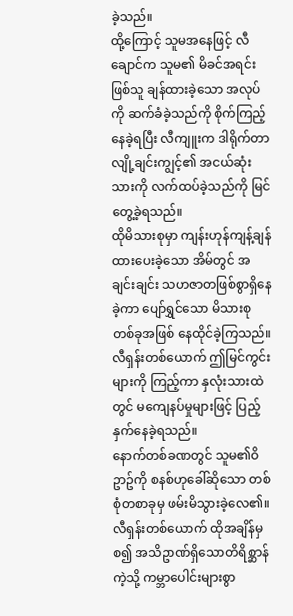ခဲ့သည်။
ထို့ကြောင့် သူမအနေဖြင့် လီချောင်က သူမ၏ မိခင်အရင်းဖြစ်သူ ချန်ထားခဲ့သော အလုပ်ကို ဆက်ခံခဲ့သည်ကို စိုက်ကြည့်နေခဲ့ရပြီး လီကျူးက ဒါရိုက်တာ လျို့ချင်းကျွင့်၏ အငယ်ဆုံးသားကို လက်ထပ်ခဲ့သည်ကို မြင်တွေ့ခဲ့ရသည်။
ထိုမိသားစုမှာ ကျန်းဟုန်ကျန့်ချန်ထားပေးခဲ့သော အိမ်တွင် အချင်းချင်း သဟဇာတဖြစ်စွာရှိနေခဲ့ကာ ပျော်ရွှင်သော မိသားစုတစ်ခုအဖြစ် နေထိုင်ခဲ့ကြသည်။
လီရှန်းတစ်ယောက် ဤမြင်ကွင်းများကို ကြည့်ကာ နှလုံးသားထဲတွင် မကျေနပ်မှုများဖြင့် ပြည့်နှက်နေခဲ့ရသည်။
နောက်တစ်ခဏတွင် သူမ၏ဝိဥာဥ်ကို စနစ်ဟုခေါ်ဆိုသော တစ်စုံတစာခုမှ ဖမ်းမိသွားခဲ့လေ၏။ လီရှန်းတစ်ယောက် ထိုအချိန်မှစ၍ အသိဥာဏ်ရှိသောတိရိစ္ဆာန်ကဲ့သို့ ကမ္ဘာပေါင်းများစွာ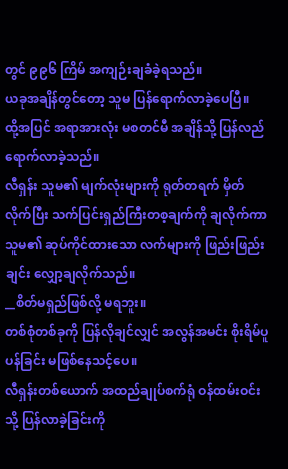တွင် ၉၉၆ ကြိမ် အကျဉ်းချခံခဲ့ရသည်။
ယခုအချိန်တွင်တော့ သူမ ပြန်ရောက်လာခဲ့ပေပြီ။
ထို့အပြင် အရာအားလုံး မစတင်မီ အချိန်သို့ ပြန်လည်ရောက်လာခဲ့သည်။
လီရှန်း သူမ၏ မျက်လုံးများကို ရုတ်တရက် မှိတ်လိုက်ပြီး သက်ပြင်းရှည်ကြီးတစ့ချက်ကို ချလိုက်ကာ သူမ၏ ဆုပ်ကိုင်ထားသော လက်များကို ဖြည်းဖြည်းချင်း လျှော့ချလိုက်သည်။
__စိတ်မရှည်ဖြစ်လို့ မရဘူး။
တစ်စုံတစ်ခုကို ပြန်လိုချင်လျှင် အလွန်အမင်း စိုးရိမ်ပူပန်ခြင်း မဖြစ်နေသင့်ပေ။
လီရှန်းတစ်ယောက် အထည်ချုပ်စက်ရုံ ဝန်ထမ်းဝင်းသို့ ပြန်လာခဲ့ခြင်းကို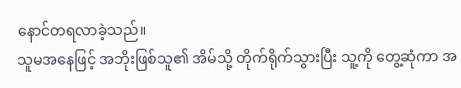နောင်တရလာခဲ့သည်။
သူမအနေဖြင့် အဘိုးဖြစ်သူ၏ အိမ်သို့ တိုက်ရိုက်သွားပြီး သူ့ကို တွေ့ဆုံကာ အ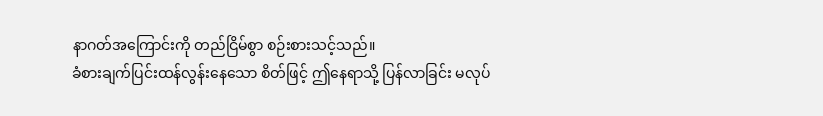နာဂတ်အကြောင်းကို တည်ငြိမ်စွာ စဉ်းစားသင့်သည်။
ခံစားချက်ပြင်းထန်လွန်းနေသော စိတ်ဖြင့် ဤနေရာသို့ ပြန်လာခြင်း မလုပ်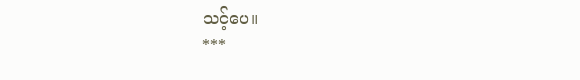သင့်ပေ။
***